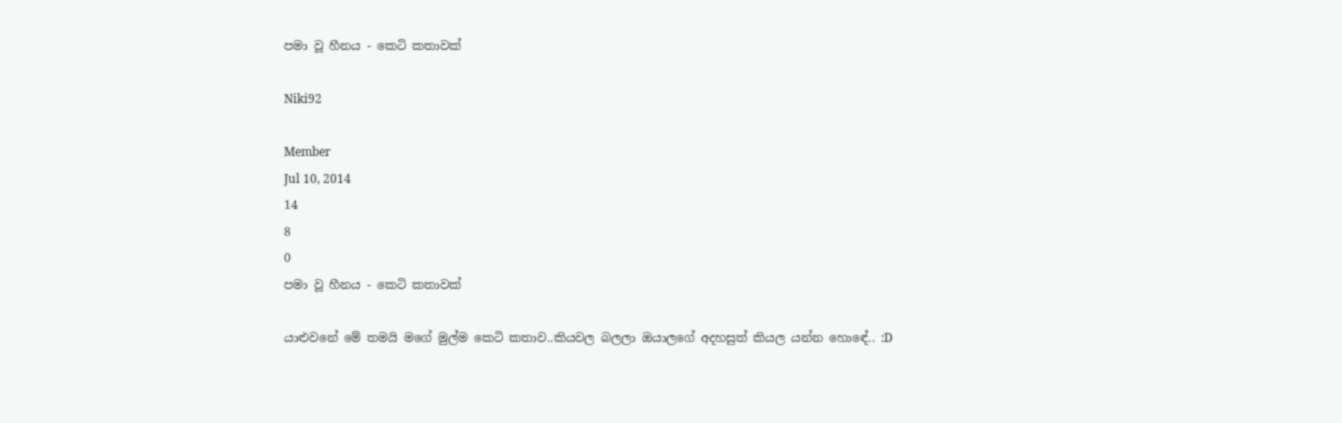පමා වූ හීනය - කෙටි කතාවක්

Niki92

Member
Jul 10, 2014
14
8
0
පමා වූ හීනය - කෙටි කතාවක්

යාළුවනේ මේ තමයි මගේ මුල්ම කෙටි කතාව..කියවල බලලා ඔයාලගේ අදහසුත් කියල යන්න හොඳේ.. :D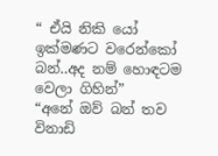“ ඒයි නිකි යෝ ඉක්මණට වරෙන්කෝ බන්..අද නම් හොඳටම වෙලා ගිහින්”
“අනේ ඔව් බන් තව විනාඩි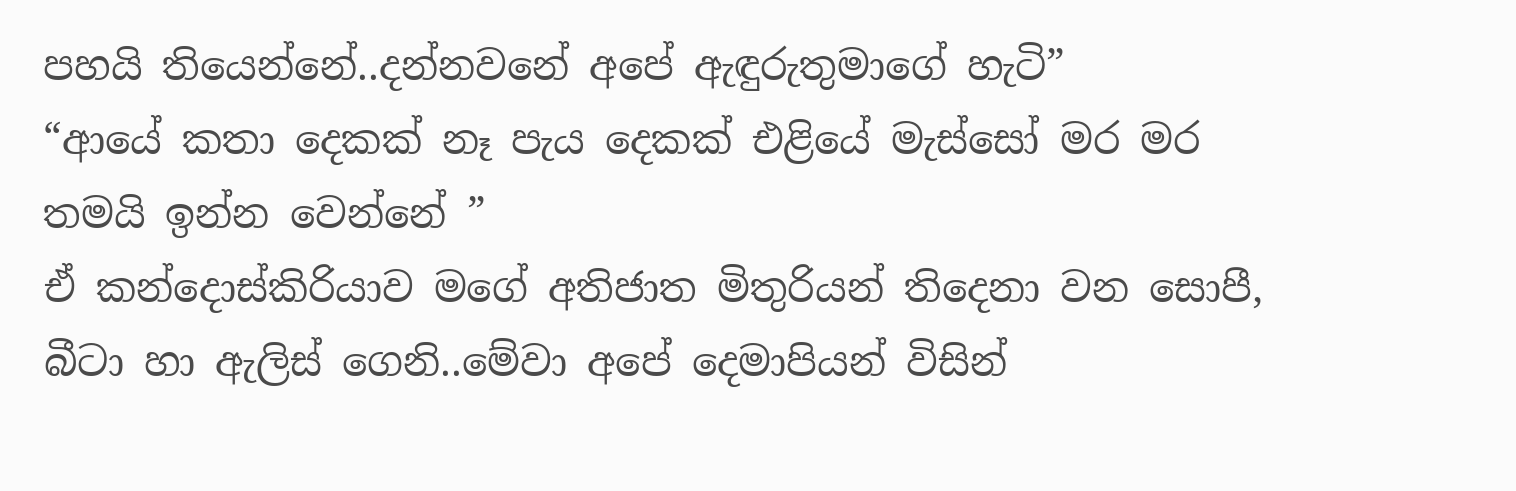පහයි තියෙන්නේ..දන්නවනේ අපේ ඇඳුරුතුමාගේ හැටි”
“ආයේ කතා දෙකක් නෑ පැය දෙකක් එළියේ මැස්සෝ මර මර තමයි ඉන්න වෙන්නේ ”
ඒ කන්දොස්කිරියාව මගේ අතිජාත මිතුරියන් තිදෙනා වන සොපී, බීටා හා ඇලිස් ගෙනි..මේවා අපේ දෙමාපියන් විසින්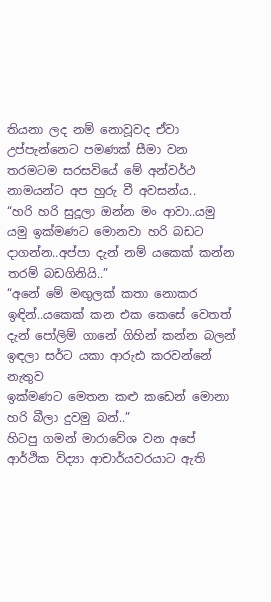තියනා ලද නම් නොවූවද ඒවා උප්පැන්නෙට පමණක් සීමා වන තරමටම සරසවියේ මේ අන්වර්ථ නාමයන්ට අප හුරු වී අවසන්ය..
“හරි හරි සුදූලා ඔන්න මං ආවා..යමු යමු ඉක්මණට මොනවා හරි බඩට දාගන්න..අප්පා දැන් නම් යකෙක් කන්න තරම් බඩගිනියි..”
“අනේ මේ මඟුලක් කතා නොකර ඉඳින්..යකෙක් කන එක කෙසේ වෙතත් දැන් පෝලිම් ගානේ ගිහින් කන්න බලන් ඉඳලා සර්ට යකා ආරුඪ කරවන්නේ නැතුව
ඉක්මණට මෙතන කළු කඩෙන් මොනා හරි බීලා දුවමු බන්..”
හිටපු ගමන් මාරාවේශ වන අපේ ආර්ථික විද්‍යා ආචාර්යවරයාට ඇති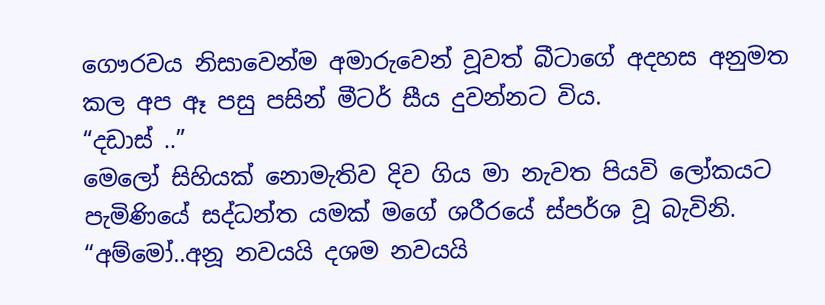ගෞරවය නිසාවෙන්ම අමාරුවෙන් වූවත් බීටාගේ අදහස අනුමත කල අප ඈ පසු පසින් මීටර් සීය දුවන්නට විය.
“දඩාස් ..”
මෙලෝ සිහියක් නොමැතිව දිව ගිය මා නැවත පියවි ලෝකයට පැමිණියේ සද්ධන්ත යමක් මගේ ශරීරයේ ස්පර්ශ වූ බැවිනි.
“අම්මෝ..අනූ නවයයි දශම නවයයි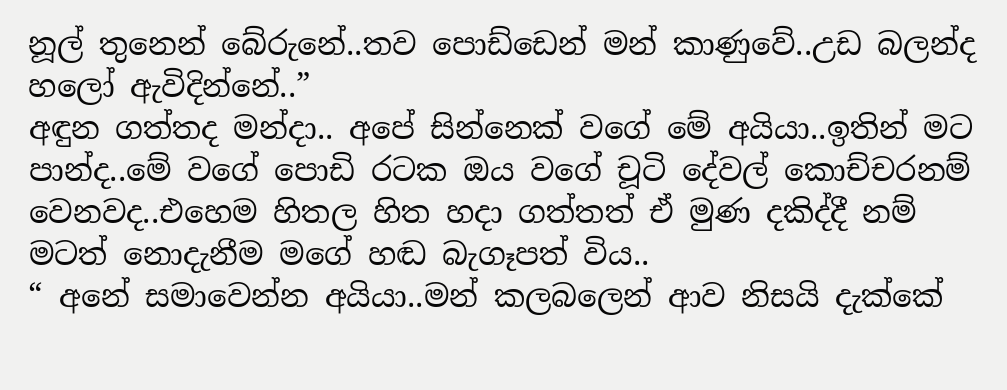නූල් තුනෙන් බේරුනේ..තව පොඩ්ඩෙන් මන් කාණුවේ..උඩ බලන්ද හලෝ ඇවිදින්නේ..”
අඳුන ගත්තද මන්දා.. අපේ සින්නෙක් වගේ මේ අයියා..ඉතින් මට පාන්ද..මේ වගේ පොඩි රටක ඔය වගේ චූටි දේවල් කොච්චරනම් වෙනවද..එහෙම හිතල හිත හදා ගත්තත් ඒ මුණ දකිද්දී නම් මටත් නොදැනීම මගේ හඬ බැගෑපත් විය..
“ අනේ සමාවෙන්න අයියා..මන් කලබලෙන් ආව නිසයි දැක්කේ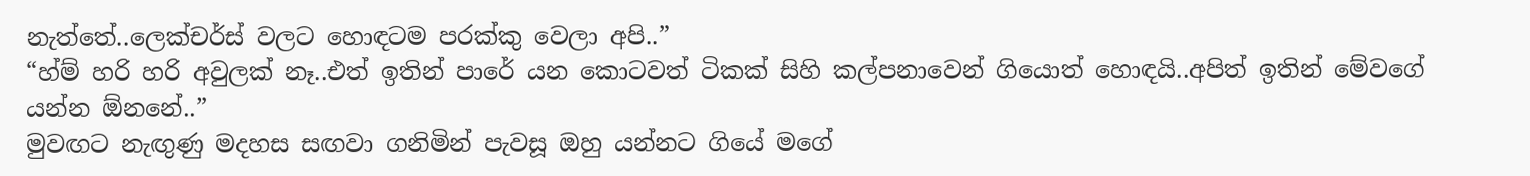නැත්තේ..ලෙක්චර්ස් වලට හොඳටම පරක්කු වෙලා අපි..”
“හ්ම් හරි හරි අවුලක් නෑ..එත් ඉතින් පාරේ යන කොටවත් ටිකක් සිහි කල්පනාවෙන් ගියොත් හොඳයි..අපිත් ඉතින් මේවගේ යන්න ඕනනේ..”
මුවඟට නැඟුණු මදහස සඟවා ගනිමින් පැවසූ ඔහු යන්නට ගියේ මගේ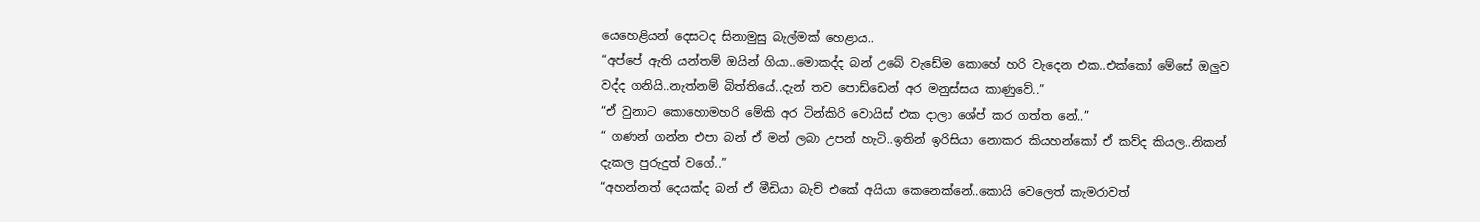යෙහෙළියන් දෙසටද සිනාමුසු බැල්මක් හෙළාය..
“අප්පේ ඇති යන්තම් ඔයින් ගියා..මොකද්ද බන් උබේ වැඩේම කොහේ හරි වැදෙන එක..එක්කෝ මේසේ ඔලුව වද්ද ගනියි..නැත්නම් බිත්තියේ..දැන් තව පොඩ්ඩෙන් අර මනුස්සය කාණුවේ..”
“ඒ වුනාට කොහොමහරි මේකි අර ටින්කිරි වොයිස් එක දාලා ශේප් කර ගත්ත නේ..”
“ ගණන් ගන්න එපා බන් ඒ මන් ලබා උපන් හැටි..ඉතින් ඉරිසියා නොකර කියහන්කෝ ඒ කව්ද කියල..නිකන් දැකල පුරුදුත් වගේ..”
“අහන්නත් දෙයක්ද බන් ඒ මීඩියා බැච් එකේ අයියා කෙනෙක්නේ..කොයි වෙලෙත් කැමරාවත්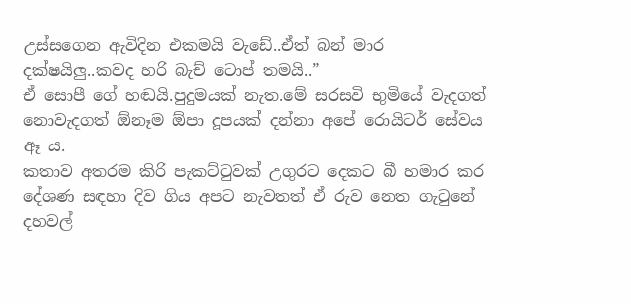උස්සගෙන ඇවිදින එකමයි වැඩේ..ඒත් බන් මාර දක්ෂයිලු..කවද හරි බැච් ටොප් තමයි..”
ඒ සොපී ගේ හඬයි.පුදුමයක් නැත.මේ සරසවි භුමියේ වැදගත් නොවැදගත් ඕනෑම ඕපා දූපයක් දන්නා අපේ රොයිටර් සේවය ඈ ය.
කතාව අතරම කිරි පැකට්ටුවක් උගුරට දෙකට බී හමාර කර දේශණ සඳහා දිව ගිය අපට නැවතත් ඒ රුව නෙත ගැටුනේ දහවල්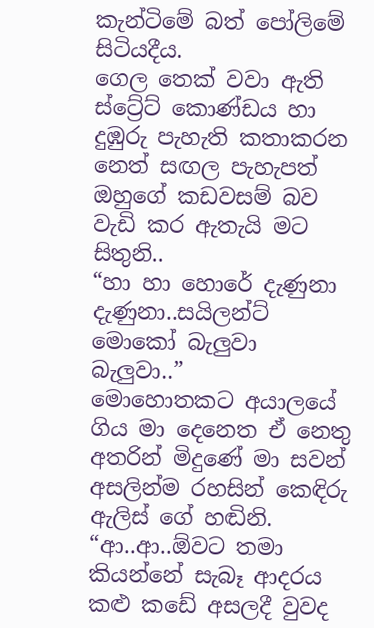කැන්ටිමේ බත් පෝලිමේ සිටියදීය.
ගෙල තෙක් වවා ඇති ස්ට්‍රේට් කොණ්ඩය හා දුඹුරු පැහැති කතාකරන නෙත් සඟල පැහැපත් ඔහුගේ කඩවසම් බව වැඩි කර ඇතැයි මට සිතුනි..
“හා හා හොරේ දැණුනා දැණුනා..සයිලන්ට් මොකෝ බැලුවා බැලුවා..”
මොහොතකට අයාලයේ ගිය මා දෙනෙත ඒ නෙතු අතරින් මිදුණේ මා සවන් අසලින්ම රහසින් කෙඳිරු ඇලිස් ගේ හඬිනි.
“ආ..ආ..ඕවට තමා කියන්නේ සැබෑ ආදරය කළු කඩේ අසලදී වුවද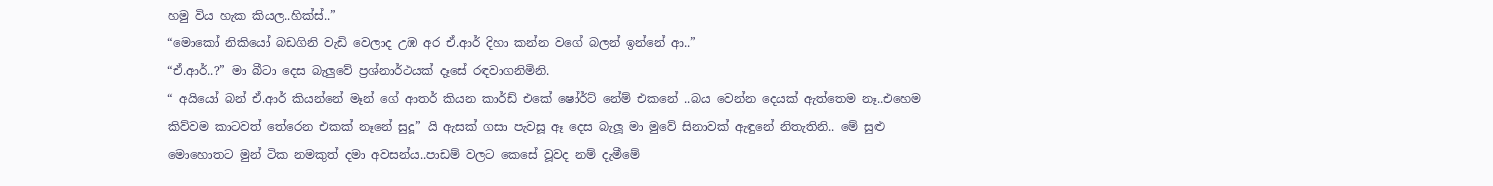හමු විය හැක කියල..හික්ස්..”
“මොකෝ නිකියෝ බඩගිනි වැඩි වෙලාද උඹ අර ඒ.ආර් දිහා කන්න වගේ බලන් ඉන්නේ ආ..”
“ඒ.ආර්..?” මා බීටා දෙස බැලුවේ ප්‍රශ්නාර්ථයක් දෑසේ රඳවාගනිමිනි.
“ අයියෝ බන් ඒ.ආර් කියන්නේ මෑන් ගේ ආතර් කියන කාර්ඩ් එකේ ෂෝර්ට් නේම් එකනේ ..බය වෙන්න දෙයක් ඇත්තෙම නෑ..එහෙම කිව්වම කාටවත් තේරෙන එකක් නෑනේ සුදූ” යි ඇසක් ගසා පැවසූ ඈ දෙස බැලූ මා මුවේ සිනාවක් ඇඳුනේ නිතැතිනි.. මේ සුළු මොහොතට මුන් ටික නමකුත් දමා අවසන්ය..පාඩම් වලට කෙසේ වූවද නම් දැමීමේ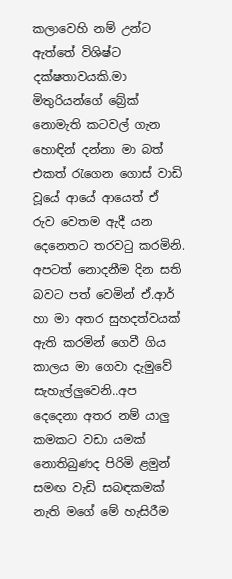කලාවෙහි නම් උන්ට ඇත්තේ විශිෂ්ට දක්ෂතාවයකි.මා මිතුරියන්ගේ බ්‍රේක් නොමැති කටවල් ගැන හොඳින් දන්නා මා බත් එකත් රැගෙන ගොස් වාඩි වූයේ ආයේ ආයෙත් ඒ රුව වෙතම ඇදී යන දෙනෙතට තරවටු කරමිනි.
අපටත් නොදනීම දින සති බවට පත් වෙමින් ඒ.ආර් හා මා අතර සුහදත්වයක් ඇති කරමින් ගෙවී ගිය කාලය මා ගෙවා දැමුවේ සැහැල්ලුවෙනි..අප දෙදෙනා අතර නම් යාලු කමකට වඩා යමක් නොතිබුණද පිරිමි ළමුන් සමඟ වැඩි සබඳකමක් නැති මගේ මේ හැසිරීම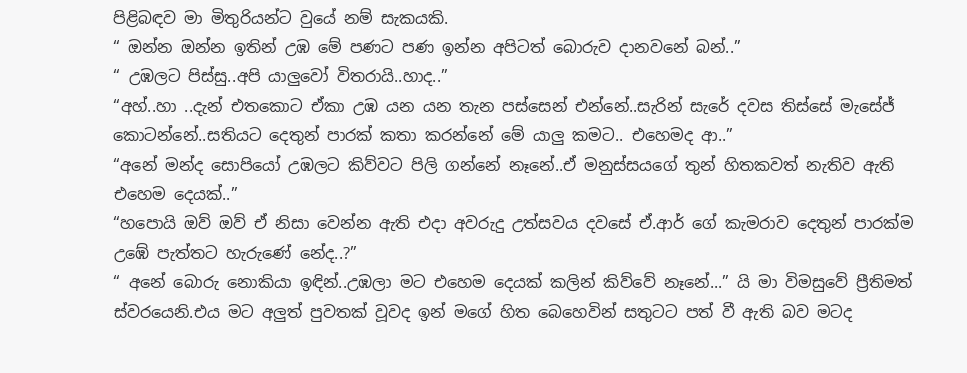පිළිබඳව මා මිතුරියන්ට වුයේ නම් සැකයකි.
“ ඔන්න ඔන්න ඉතින් උඹ මේ පණට පණ ඉන්න අපිටත් බොරුව දානවනේ බන්..”
“ උඹලට පිස්සු..අපි යාලුවෝ විතරායි..හාද..”
“අහ්..හා ..දැන් එතකොට ඒකා උඹ යන යන තැන පස්සෙන් එන්නේ..සැරින් සැරේ දවස තිස්සේ මැසේජ් කොටන්නේ..සතියට දෙතුන් පාරක් කතා කරන්නේ මේ යාලු කමට.. එහෙමද ආ..”
“අනේ මන්ද සොපියෝ උඹලට කිව්වට පිලි ගන්නේ නෑනේ..ඒ මනුස්සයගේ තුන් හිතකවත් නැතිව ඇති එහෙම දෙයක්..”
“හපොයි ඔව් ඔව් ඒ නිසා වෙන්න ඇති එදා අවරුදු උත්සවය දවසේ ඒ.ආර් ගේ කැමරාව දෙතුන් පාරක්ම උඹේ පැත්තට හැරුණේ නේද..?”
“ අනේ බොරු නොකියා ඉඳින්..උඹලා මට එහෙම දෙයක් කලින් කිව්වේ නෑනේ...” යි මා විමසුවේ ප්‍රීතිමත් ස්වරයෙනි.එය මට අලුත් පුවතක් වූවද ඉන් මගේ හිත බෙහෙවින් සතුටට පත් වී ඇති බව මටද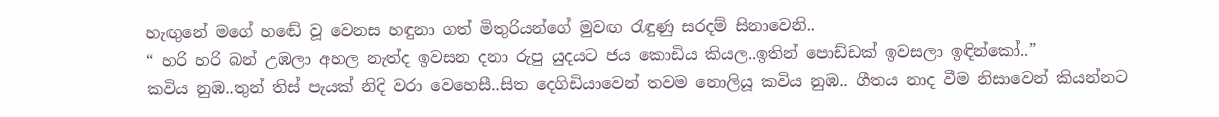හැඟුනේ මගේ හඬේ වූ වෙනස හඳුනා ගත් මිතුරියන්ගේ මුවඟ රැඳුණු සරදම් සිනාවෙනි..
“ හරි හරි බන් උඹලා අහල නැත්ද ඉවසන දනා රුපු යුදයට ජය කොඩිය කියල..ඉතින් පොඩ්ඩක් ඉවසලා ඉඳින්කෝ..”
කවිය නුඹ..තුන් තිස් පැයක් නිදි වරා වෙහෙසී..සිත දෙගිඩියාවෙන් තවම නොලියූ කවිය නුඹ.. ගීතය නාද වීම නිසාවෙන් කියන්නට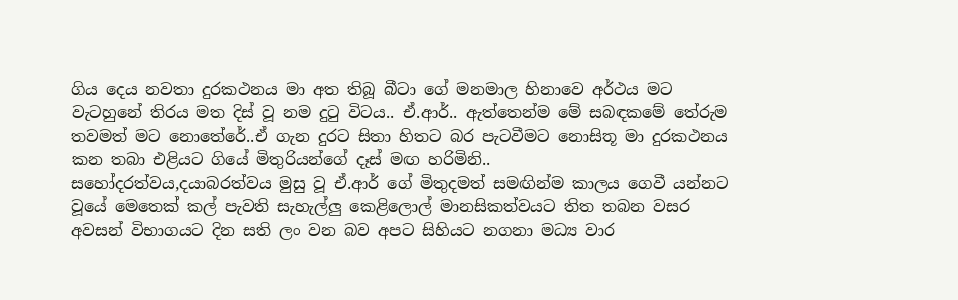ගිය දෙය නවතා දුරකථනය මා අත තිබූ බීටා ගේ මනමාල හිනාවෙ අර්ථය මට වැටහුනේ තිරය මත දිස් වූ නම දුටු විටය.. ඒ.ආර්.. ඇත්තෙන්ම මේ සබඳකමේ තේරුම තවමත් මට නොතේරේ..ඒ ගැන දුරට සිතා හිතට බර පැටවීමට නොසිතූ මා දුරකථනය කන තබා එළියට ගියේ මිතුරියන්ගේ දෑස් මඟ හරිමිනි..
සහෝදරත්වය,දයාබරත්වය මුසු වූ ඒ.ආර් ගේ මිතුදමත් සමඟින්ම කාලය ගෙවී යන්නට වූයේ මෙතෙක් කල් පැවති සැහැල්ලු කෙළිලොල් මානසිකත්වයට තිත තබන වසර අවසන් විභාගයට දින සති ලං වන බව අපට සිහියට නගනා මධ්‍ය වාර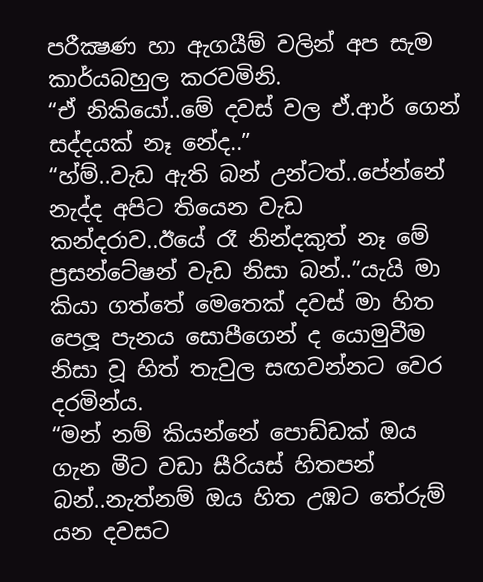පරීක්‍ෂණ හා ඇගයීම් වලින් අප සැම කාර්යබහුල කරවමිනි.
“ඒ නිකියෝ..මේ දවස් වල ඒ.ආර් ගෙන් සද්දයක් නෑ නේද..”
“හ්ම්..වැඩ ඇති බන් උන්ටත්..පේන්නේ නැද්ද අපිට තියෙන වැඩ කන්දරාව..ඊයේ රෑ නින්දකුත් නෑ මේ ප්‍රසන්ටේෂන් වැඩ නිසා බන්..”යැයි මා කියා ගත්තේ මෙතෙක් දවස් මා හිත පෙලූ පැනය සොපීගෙන් ද යොමුවීම නිසා වූ හිත් තැවුල සඟවන්නට වෙර දරමින්ය.
“මන් නම් කියන්නේ පොඩ්ඩක් ඔය ගැන මීට වඩා සීරියස් හිතපන් බන්..නැත්නම් ඔය හිත උඹට තේරුම් යන දවසට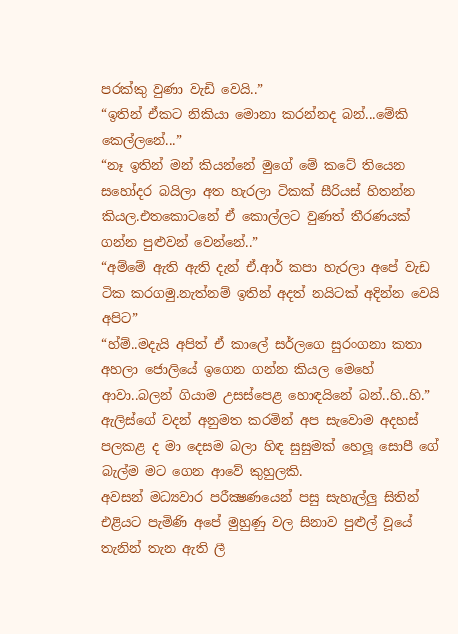පරක්කු වුණා වැඩි වෙයි..”
“ඉතින් ඒකට නිකියා මොනා කරන්නද බන්...මේකි කෙල්ලනේ...”
“නෑ ඉතින් මන් කියන්නේ මුගේ මේ කටේ තියෙන සහෝදර බයිලා අත හැරලා ටිකක් සීරියස් හිතන්න කියල.එතකොටනේ ඒ කොල්ලට වුණත් තීරණයක් ගන්න පුළුවන් වෙන්නේ..”
“අම්මේ ඇති ඇති දැන් ඒ.ආර් කපා හැරලා අපේ වැඩ ටික කරගමු.නැත්නම් ඉතින් අදත් නයිටක් අදින්න වෙයි අපිට”
“හ්ම්..මදැයි අපිත් ඒ කාලේ සර්ලගෙ සුරංගනා කතා අහලා ජොලියේ ඉගෙන ගන්න කියල මෙහේ ආවා..බලන් ගියාම උසස්පෙළ හොඳයිනේ බන්..හි..හි.”
ඇලිස්ගේ වදන් අනුමත කරමින් අප සැවොම අදහස් පලකළ ද මා දෙසම බලා හිඳ සුසුමක් හෙලූ සොපී ගේ බැල්ම මට ගෙන ආවේ කුහුලකි.
අවසන් මධ්‍යවාර පරීක්‍ෂණයෙන් පසු සැහැල්ලු සිතින් එළියට පැමිණි අපේ මුහුණු වල සිනාව පුළුල් වූයේ තැනින් තැන ඇති ලී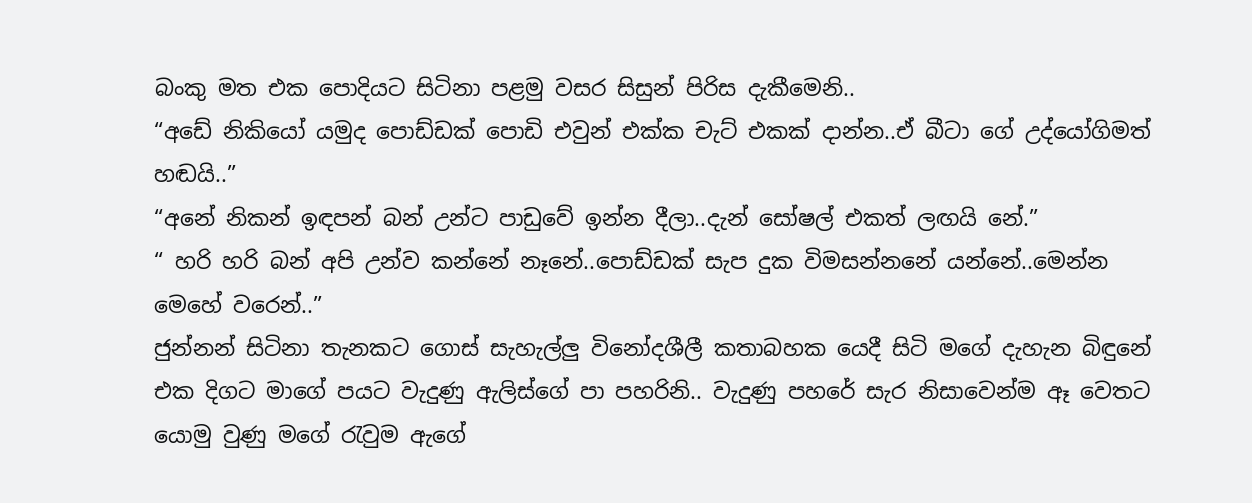බංකු මත එක පොදියට සිටිනා පළමු වසර සිසුන් පිරිස දැකීමෙනි..
“අඩේ නිකියෝ යමුද පොඩ්ඩක් පොඩි එවුන් එක්ක චැට් එකක් දාන්න..ඒ බීටා ගේ උද්යෝගිමත් හඬයි..”
“අනේ නිකන් ඉඳපන් බන් උන්ට පාඩුවේ ඉන්න දීලා..දැන් සෝෂල් එකත් ලඟයි නේ.”
“ හරි හරි බන් අපි උන්ව කන්නේ නෑනේ..පොඩ්ඩක් සැප දුක විමසන්නනේ යන්නේ..මෙන්න මෙහේ වරෙන්..”
ජුන්නන් සිටිනා තැනකට ගොස් සැහැල්ලු විනෝදශීලී කතාබහක යෙදී සිටි මගේ දැහැන බිඳුනේ එක දිගට මාගේ පයට වැදුණු ඇලිස්ගේ පා පහරිනි.. වැදුණු පහරේ සැර නිසාවෙන්ම ඈ වෙතට යොමු වුණු මගේ රැවුම ඇගේ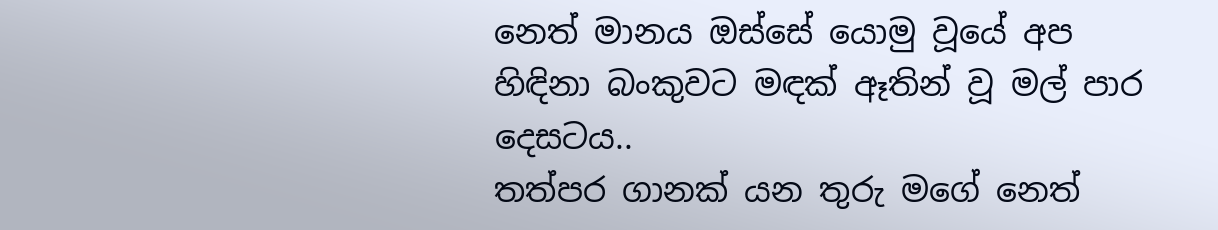නෙත් මානය ඔස්සේ යොමු වූයේ අප හිඳිනා බංකුවට මඳක් ඈතින් වූ මල් පාර දෙසටය..
තත්පර ගානක් යන තුරු මගේ නෙත්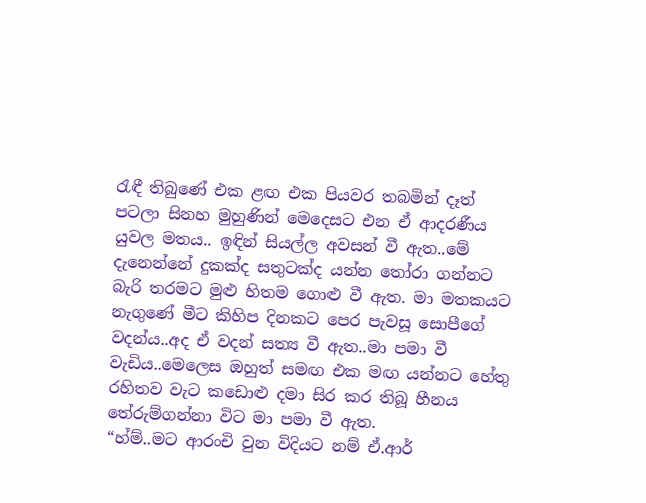රැඳී තිබුණේ එක ළඟ එක පියවර තබමින් දෑත් පටලා සිනහ මුහුණින් මෙදෙසට එන ඒ ආදරණීය යුවල මතය.. ඉඳින් සියල්ල අවසන් වී ඇත..මේ දැනෙන්නේ දුකක්ද සතුටක්ද යන්න තෝරා ගන්නට බැරි තරමට මුළු හිතම ගොළු වී ඇත. මා මතකයට නැගුණේ මීට කිහිප දිනකට පෙර පැවසූ සොපීගේ වදන්ය..අද ඒ වදන් සත්‍ය වී ඇත..මා පමා වී වැඩිය..මෙලෙස ඔහුත් සමඟ එක මඟ යන්නට හේතු රහිතව වැට කඩොළු දමා සිර කර තිබූ හීනය තේරුම්ගන්නා විට මා පමා වී ඇත.
“හ්ම්..මට ආරංචි වුන විදියට නම් ඒ.ආර්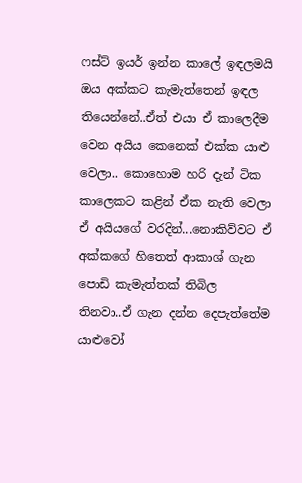ෆස්ට් ඉයර් ඉන්න කාලේ ඉඳලමයි ඔය අක්කට කැමැත්තෙන් ඉඳල තියෙන්නේ..ඒත් එයා ඒ කාලෙදීම වෙන අයිය කෙනෙක් එක්ක යාළු වෙලා.. කොහොම හරි දැන් ටික කාලෙකට කළින් ඒක නැති වෙලා ඒ අයියගේ වරදින්...නොකිව්වට ඒ අක්කගේ හිතෙත් ආකාශ් ගැන පොඩි කැමැත්තක් තිබිල තිනවා..ඒ ගැන දන්න දෙපැත්තේම යාළුවෝ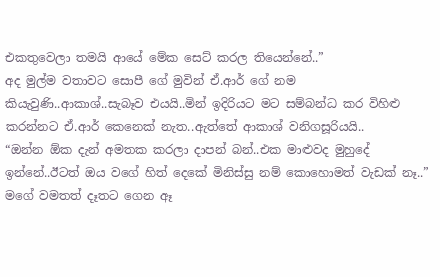එකතුවෙලා තමයි ආයේ මේක සෙට් කරල තියෙන්නේ..”
අද මුල්ම වතාවට සොපී ගේ මුවින් ඒ.ආර් ගේ නම කියැවුණි..ආකාශ්..සැබෑව එයයි..මින් ඉදිරියට මට සම්බන්ධ කර විහිළු කරන්නට ඒ.ආර් කෙනෙක් නැත..ඇත්තේ ආකාශ් වනිගසූරියයි..
“ඔන්න ඕක දැන් අමතක කරලා දාපන් බන්..එක මාළුවද මුහුදේ ඉන්නේ..ඊටත් ඔය වගේ හිත් දෙකේ මිනිස්සු නම් කොහොමත් වැඩක් නෑ..” මගේ වමතත් දෑතට ගෙන ඈ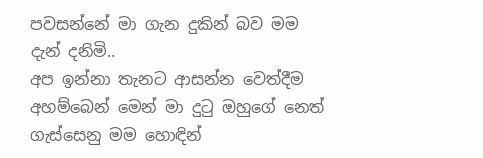පවසන්නේ මා ගැන දුකින් බව මම දැන් දනිමි..
අප ඉන්නා තැනට ආසන්න වෙත්දීම අහම්බෙන් මෙන් මා දුටු ඔහුගේ නෙත් ගැස්සෙනු මම හොඳින්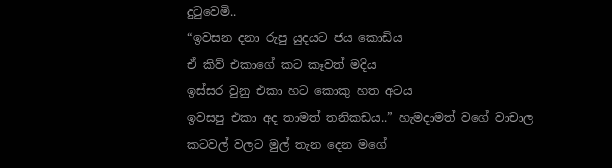දුටුවෙමි..
“ඉවසන දනා රුපු යුදයට ජය කොඩිය
ඒ කිව් එකාගේ කට කෑවත් මදිය
ඉස්සර වුනු එකා හට කොකු හත අටය
ඉවසපු එකා අද තාමත් තනිකඩය..” හැමදාමත් වගේ වාචාල කටවල් වලට මුල් තැන දෙන මගේ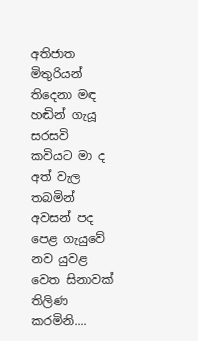අතිජාත මිතුරියන් තිදෙනා මඳ හඬින් ගැයූ සරසවි කවියට මා ද අත් වැල තබමින් අවසන් පද පෙළ ගැයුවේ නව යුවළ වෙත සිනාවක් තිලිණ කරමිනි....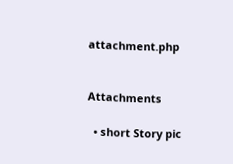attachment.php


Attachments

  • short Story pic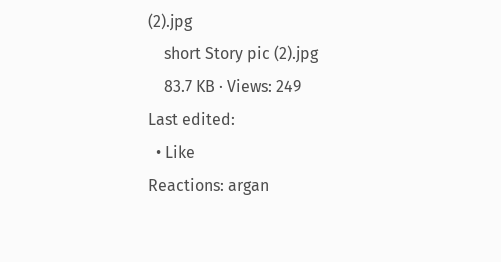(2).jpg
    short Story pic (2).jpg
    83.7 KB · Views: 249
Last edited:
  • Like
Reactions: argan